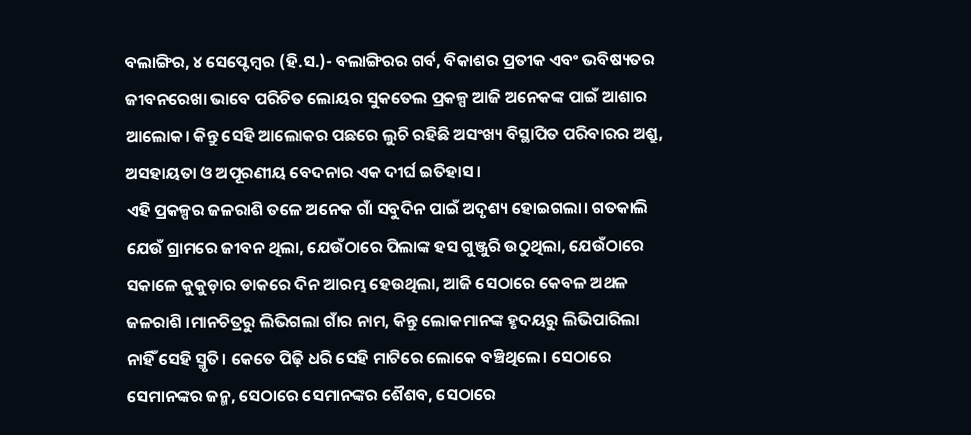ବଲାଙ୍ଗିର, ୪ ସେପ୍ଟେମ୍ବର (ହି.ସ.)- ବଲାଙ୍ଗିରର ଗର୍ବ, ବିକାଶର ପ୍ରତୀକ ଏବଂ ଭବିଷ୍ୟତର ଜୀବନରେଖା ଭାବେ ପରିଚିତ ଲୋୟର ସୁକତେଲ ପ୍ରକଳ୍ପ ଆଜି ଅନେକଙ୍କ ପାଇଁ ଆଶାର ଆଲୋକ। କିନ୍ତୁ ସେହି ଆଲୋକର ପଛରେ ଲୁଚି ରହିଛି ଅସଂଖ୍ୟ ବିସ୍ଥାପିତ ପରିବାରର ଅଶ୍ରୁ, ଅସହାୟତା ଓ ଅପୂରଣୀୟ ବେଦନାର ଏକ ଦୀର୍ଘ ଇତିହାସ।
ଏହି ପ୍ରକଳ୍ପର ଜଳରାଶି ତଳେ ଅନେକ ଗାଁ ସବୁଦିନ ପାଇଁ ଅଦୃଶ୍ୟ ହୋଇଗଲା। ଗତକାଲି ଯେଉଁ ଗ୍ରାମରେ ଜୀବନ ଥିଲା, ଯେଉଁଠାରେ ପିଲାଙ୍କ ହସ ଗୁଞ୍ଜୁରି ଉଠୁଥିଲା, ଯେଉଁଠାରେ ସକାଳେ କୁକୁଡ଼ାର ଡାକରେ ଦିନ ଆରମ୍ଭ ହେଉଥିଲା, ଆଜି ସେଠାରେ କେବଳ ଅଥଳ ଜଳରାଶି ।ମାନଚିତ୍ରରୁ ଲିଭିଗଲା ଗାଁର ନାମ, କିନ୍ତୁ ଲୋକମାନଙ୍କ ହୃଦୟରୁ ଲିଭିପାରିଲା ନାହିଁ ସେହି ସ୍ମୃତି। କେତେ ପିଢ଼ି ଧରି ସେହି ମାଟିରେ ଲୋକେ ବଞ୍ଚିଥିଲେ। ସେଠାରେ ସେମାନଙ୍କର ଜନ୍ମ, ସେଠାରେ ସେମାନଙ୍କର ଶୈଶବ, ସେଠାରେ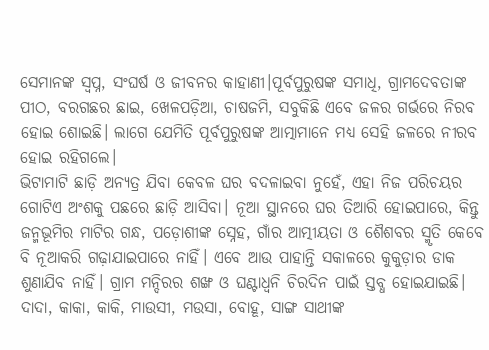ସେମାନଙ୍କ ସ୍ୱପ୍ନ, ସଂଘର୍ଷ ଓ ଜୀବନର କାହାଣୀ।ପୂର୍ବପୁରୁଷଙ୍କ ସମାଧି, ଗ୍ରାମଦେବତାଙ୍କ ପୀଠ, ବରଗଛର ଛାଇ, ଖେଳପଡ଼ିଆ, ଚାଷଜମି, ସବୁକିଛି ଏବେ ଜଳର ଗର୍ଭରେ ନିରବ ହୋଇ ଶୋଇଛି। ଲାଗେ ଯେମିତି ପୂର୍ବପୁରୁଷଙ୍କ ଆତ୍ମାମାନେ ମଧ୍ୟ ସେହି ଜଳରେ ନୀରବ ହୋଇ ରହିଗଲେ।
ଭିଟାମାଟି ଛାଡ଼ି ଅନ୍ୟତ୍ର ଯିବା କେବଳ ଘର ବଦଳାଇବା ନୁହେଁ, ଏହା ନିଜ ପରିଚୟର ଗୋଟିଏ ଅଂଶକୁ ପଛରେ ଛାଡ଼ି ଆସିବା। ନୂଆ ସ୍ଥାନରେ ଘର ତିଆରି ହୋଇପାରେ, କିନ୍ତୁ ଜନ୍ମଭୂମିର ମାଟିର ଗନ୍ଧ, ପଡ଼ୋଶୀଙ୍କ ସ୍ନେହ, ଗାଁର ଆତ୍ମୀୟତା ଓ ଶୈଶବର ସ୍ମୃତି କେବେ ବି ନୂଆକରି ଗଢ଼ାଯାଇପାରେ ନାହିଁ। ଏବେ ଆଉ ପାହାନ୍ତି ସକାଳରେ କୁକୁଡ଼ାର ଡାକ ଶୁଣାଯିବ ନାହିଁ। ଗ୍ରାମ ମନ୍ଦିରର ଶଙ୍ଖ ଓ ଘଣ୍ଟାଧ୍ୱନି ଚିରଦିନ ପାଇଁ ସ୍ତବ୍ଧ ହୋଇଯାଇଛି। ଦାଦା, କାକା, କାକି, ମାଉସୀ, ମଉସା, ବୋହୂ, ସାଙ୍ଗ ସାଥୀଙ୍କ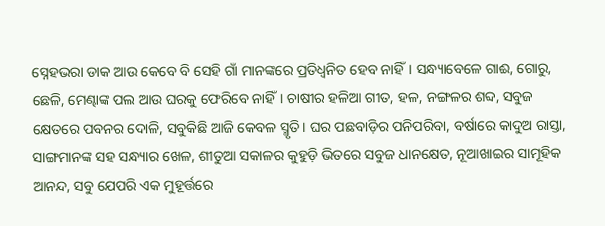ସ୍ନେହଭରା ଡାକ ଆଉ କେବେ ବି ସେହି ଗାଁ ମାନଙ୍କରେ ପ୍ରତିଧ୍ୱନିତ ହେବ ନାହିଁ। ସନ୍ଧ୍ୟାବେଳେ ଗାଈ, ଗୋରୁ, ଛେଳି, ମେଣ୍ଢାଙ୍କ ପଲ ଆଉ ଘରକୁ ଫେରିବେ ନାହିଁ। ଚାଷୀର ହଳିଆ ଗୀତ, ହଳ, ନଙ୍ଗଳର ଶବ୍ଦ, ସବୁଜ କ୍ଷେତରେ ପବନର ଦୋଳି, ସବୁକିଛି ଆଜି କେବଳ ସ୍ମୃତି। ଘର ପଛବାଡ଼ିର ପନିପରିବା, ବର୍ଷାରେ କାଦୁଅ ରାସ୍ତା, ସାଙ୍ଗମାନଙ୍କ ସହ ସନ୍ଧ୍ୟାର ଖେଳ, ଶୀତୁଆ ସକାଳର କୁହୁଡ଼ି ଭିତରେ ସବୁଜ ଧାନକ୍ଷେତ, ନୂଆଖାଇର ସାମୂହିକ ଆନନ୍ଦ, ସବୁ ଯେପରି ଏକ ମୁହୂର୍ତ୍ତରେ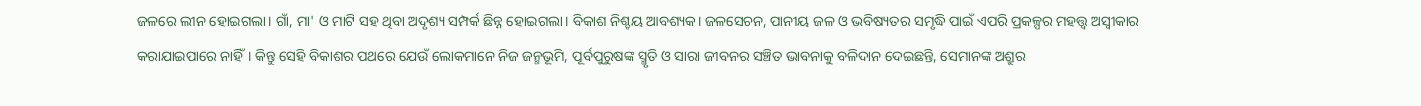ଜଳରେ ଲୀନ ହୋଇଗଲା। ଗାଁ, ମା' ଓ ମାଟି ସହ ଥିବା ଅଦୃଶ୍ୟ ସମ୍ପର୍କ ଛିନ୍ନ ହୋଇଗଲା। ବିକାଶ ନିଶ୍ଚୟ ଆବଶ୍ୟକ। ଜଳସେଚନ, ପାନୀୟ ଜଳ ଓ ଭବିଷ୍ୟତର ସମୃଦ୍ଧି ପାଇଁ ଏପରି ପ୍ରକଳ୍ପର ମହତ୍ତ୍ୱ ଅସ୍ୱୀକାର କରାଯାଇପାରେ ନାହିଁ। କିନ୍ତୁ ସେହି ବିକାଶର ପଥରେ ଯେଉଁ ଲୋକମାନେ ନିଜ ଜନ୍ମଭୂମି, ପୂର୍ବପୁରୁଷଙ୍କ ସ୍ମୃତି ଓ ସାରା ଜୀବନର ସଞ୍ଚିତ ଭାବନାକୁ ବଳିଦାନ ଦେଇଛନ୍ତି, ସେମାନଙ୍କ ଅଶ୍ରୁର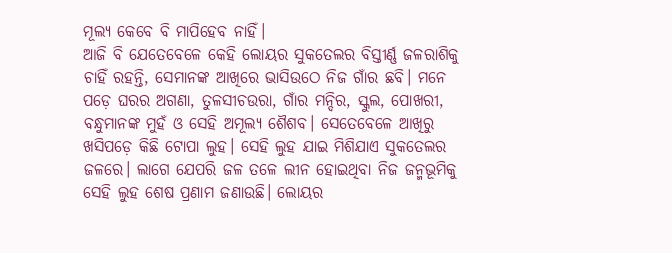ମୂଲ୍ୟ କେବେ ବି ମାପିହେବ ନାହିଁ।
ଆଜି ବି ଯେତେବେଳେ କେହି ଲୋୟର ସୁକତେଲର ବିସ୍ତୀର୍ଣ୍ଣ ଜଳରାଶିକୁ ଚାହିଁ ରହନ୍ତି, ସେମାନଙ୍କ ଆଖିରେ ଭାସିଉଠେ ନିଜ ଗାଁର ଛବି। ମନେ ପଡ଼େ ଘରର ଅଗଣା, ତୁଳସୀଚଉରା, ଗାଁର ମନ୍ଦିର, ସ୍କୁଲ, ପୋଖରୀ, ବନ୍ଧୁମାନଙ୍କ ମୁହଁ ଓ ସେହି ଅମୂଲ୍ୟ ଶୈଶବ। ସେତେବେଳେ ଆଖିରୁ ଖସିପଡ଼େ କିଛି ଟୋପା ଲୁହ। ସେହି ଲୁହ ଯାଇ ମିଶିଯାଏ ସୁକତେଲର ଜଳରେ। ଲାଗେ ଯେପରି ଜଳ ତଳେ ଲୀନ ହୋଇଥିବା ନିଜ ଜନ୍ମଭୂମିକୁ ସେହି ଲୁହ ଶେଷ ପ୍ରଣାମ ଜଣାଉଛି। ଲୋୟର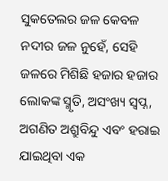ସୁକତେଲର ଜଳ କେବଳ ନଦୀର ଜଳ ନୁହେଁ, ସେହି ଜଳରେ ମିଶିଛି ହଜାର ହଜାର ଲୋକଙ୍କ ସ୍ମୃତି, ଅସଂଖ୍ୟ ସ୍ୱପ୍ନ, ଅଗଣିତ ଅଶ୍ରୁବିନ୍ଦୁ ଏବଂ ହରାଇ ଯାଇଥିବା ଏକ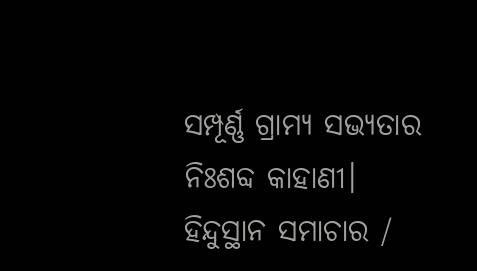ସମ୍ପୂର୍ଣ୍ଣ ଗ୍ରାମ୍ୟ ସଭ୍ୟତାର ନିଃଶବ୍ଦ କାହାଣୀ।
ହିନ୍ଦୁସ୍ଥାନ ସମାଚାର /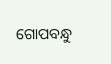ଗୋପବନ୍ଧୁ